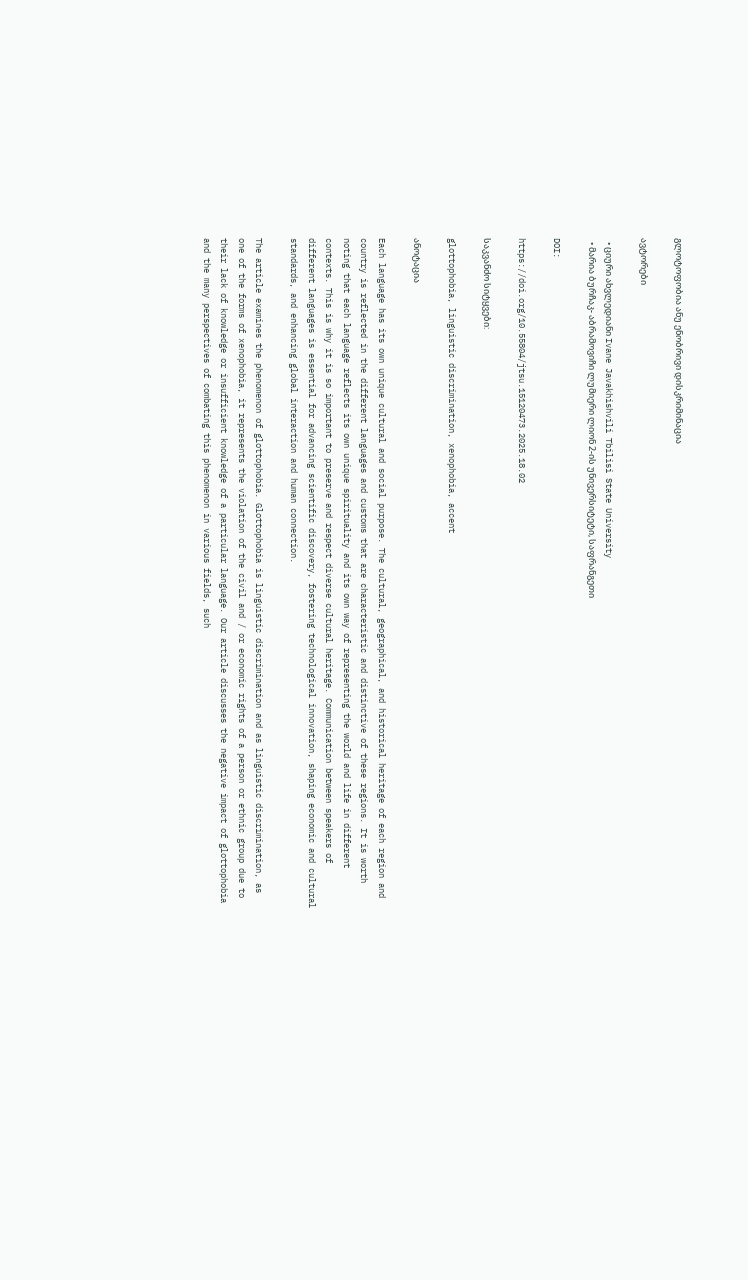გლოტოფობია ანუ ენობრივი დისკრიმინაცია

ავტორები

  • ციური ახვლედიანი Ivane Javakhishvili Tbilisi State University
  • მარია ბურჩაკ- აბრამოვიჩი ლუმიერი ლიონ 2-ის უნივერსიტეტი, საფრანგეთი

DOI:

https://doi.org/10.55804/jtsu.15120473.2025.18.02

საკვანძო სიტყვები:

glottophobia, linguistic discrimination, xenophobia, accent

ანოტაცია

Each language has its own unique cultural and social purpose. The cultural, geographical, and historical heritage of each region and country is reflected in the different languages and customs that are characteristic and distinctive of these regions. It is worth noting that each language reflects its own unique spirituality and its own way of representing the world and life in different contexts. This is why it is so important to preserve and respect diverse cultural heritage. Communication between speakers of different languages is essential for advancing scientific discovery, fostering technological innovation, shaping economic and cultural standards, and enhancing global interaction and human connection.

The article examines the phenomenon of glottophobia. Glottophobia is linguistic discrimination and as linguistic discrimination, as one of the forms of xenophobia, it represents the violation of the civil and / or economic rights of a person or ethnic group due to their lack of knowledge or insufficient knowledge of a particular language. Our article discusses the negative impact of glottophobia and the many perspectives of combating this phenomenon in various fields, such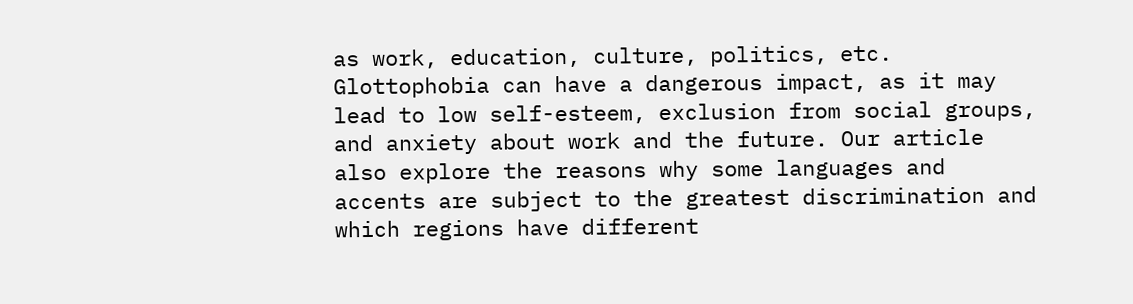as work, education, culture, politics, etc. Glottophobia can have a dangerous impact, as it may lead to low self-esteem, exclusion from social groups, and anxiety about work and the future. Our article also explore the reasons why some languages and accents are subject to the greatest discrimination and which regions have different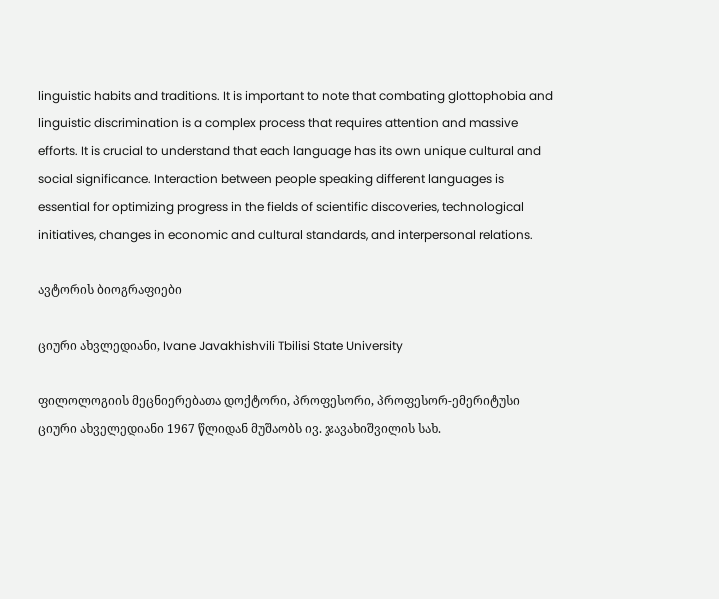linguistic habits and traditions. It is important to note that combating glottophobia and linguistic discrimination is a complex process that requires attention and massive efforts. It is crucial to understand that each language has its own unique cultural and social significance. Interaction between people speaking different languages is essential for optimizing progress in the fields of scientific discoveries, technological initiatives, changes in economic and cultural standards, and interpersonal relations.

ავტორის ბიოგრაფიები

ციური ახვლედიანი, Ivane Javakhishvili Tbilisi State University

ფილოლოგიის მეცნიერებათა დოქტორი, პროფესორი, პროფესორ-ემერიტუსი ციური ახველედიანი 1967 წლიდან მუშაობს ივ. ჯავახიშვილის სახ.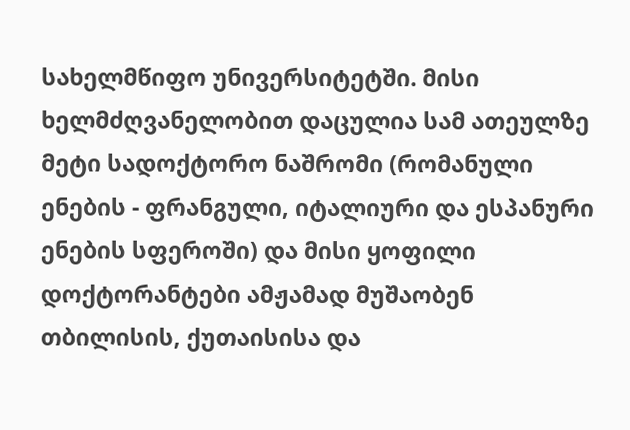სახელმწიფო უნივერსიტეტში. მისი ხელმძღვანელობით დაცულია სამ ათეულზე მეტი სადოქტორო ნაშრომი (რომანული ენების - ფრანგული, იტალიური და ესპანური ენების სფეროში) და მისი ყოფილი დოქტორანტები ამჟამად მუშაობენ თბილისის, ქუთაისისა და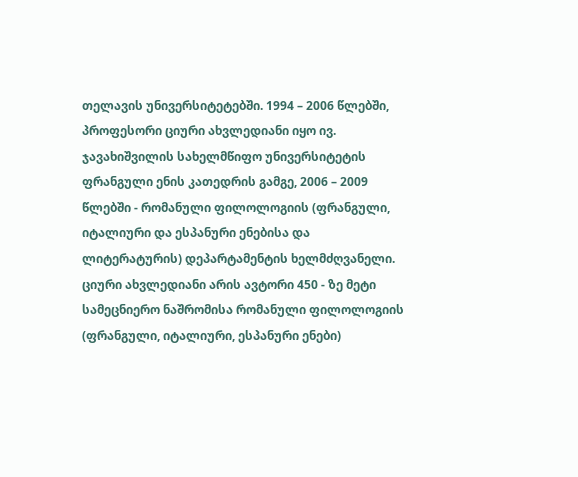თელავის უნივერსიტეტებში. 1994 – 2006 წლებში, პროფესორი ციური ახვლედიანი იყო ივ. ჯავახიშვილის სახელმწიფო უნივერსიტეტის ფრანგული ენის კათედრის გამგე, 2006 – 2009 წლებში - რომანული ფილოლოგიის (ფრანგული, იტალიური და ესპანური ენებისა და ლიტერატურის) დეპარტამენტის ხელმძღვანელი. ციური ახვლედიანი არის ავტორი 450 - ზე მეტი სამეცნიერო ნაშრომისა რომანული ფილოლოგიის (ფრანგული, იტალიური, ესპანური ენები)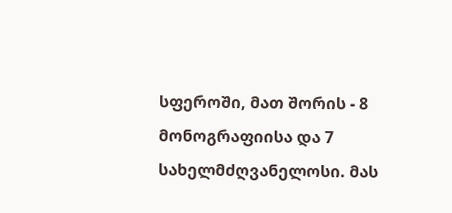სფეროში, მათ შორის - 8 მონოგრაფიისა და 7 სახელმძღვანელოსი. მას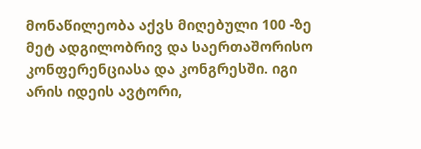მონაწილეობა აქვს მიღებული 100 -ზე მეტ ადგილობრივ და საერთაშორისო კონფერენციასა და კონგრესში. იგი არის იდეის ავტორი,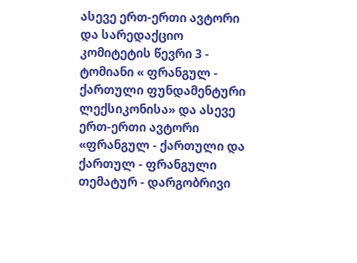ასევე ერთ-ერთი ავტორი და სარედაქციო კომიტეტის წევრი 3 - ტომიანი « ფრანგულ - ქართული ფუნდამენტური ლექსიკონისა» და ასევე ერთ-ერთი ავტორი «ფრანგულ - ქართული და ქართულ - ფრანგული თემატურ - დარგობრივი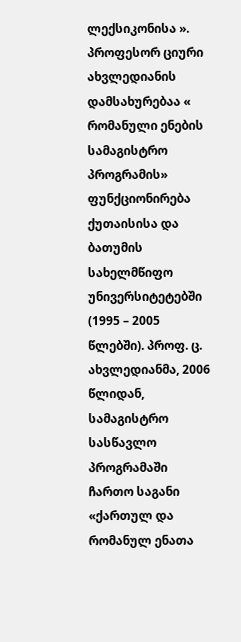ლექსიკონისა ». პროფესორ ციური ახვლედიანის დამსახურებაა « რომანული ენების სამაგისტრო პროგრამის» ფუნქციონირება ქუთაისისა და ბათუმის სახელმწიფო უნივერსიტეტებში (1995 – 2005 წლებში). პროფ. ც. ახვლედიანმა, 2006 წლიდან, სამაგისტრო სასწავლო პროგრამაში ჩართო საგანი «ქართულ და რომანულ ენათა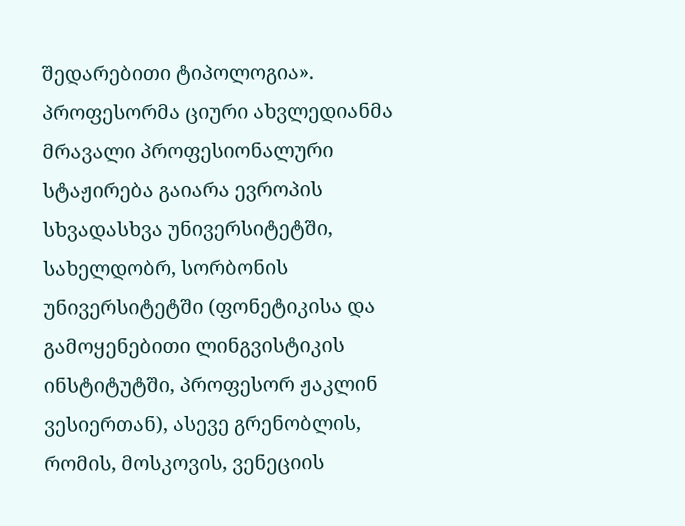შედარებითი ტიპოლოგია». პროფესორმა ციური ახვლედიანმა მრავალი პროფესიონალური სტაჟირება გაიარა ევროპის სხვადასხვა უნივერსიტეტში, სახელდობრ, სორბონის უნივერსიტეტში (ფონეტიკისა და გამოყენებითი ლინგვისტიკის ინსტიტუტში, პროფესორ ჟაკლინ ვესიერთან), ასევე გრენობლის, რომის, მოსკოვის, ვენეციის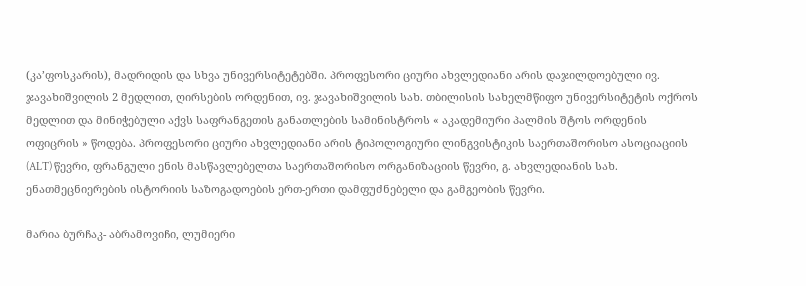(კა’ფოსკარის), მადრიდის და სხვა უნივერსიტეტებში. პროფესორი ციური ახვლედიანი არის დაჯილდოებული ივ. ჯავახიშვილის 2 მედლით, ღირსების ორდენით, ივ. ჯავახიშვილის სახ. თბილისის სახელმწიფო უნივერსიტეტის ოქროს მედლით და მინიჭებული აქვს საფრანგეთის განათლების სამინისტროს « აკადემიური პალმის შტოს ორდენის ოფიცრის » წოდება. პროფესორი ციური ახვლედიანი არის ტიპოლოგიური ლინგვისტიკის საერთაშორისო ასოციაციის (ALT) წევრი, ფრანგული ენის მასწავლებელთა საერთაშორისო ორგანიზაციის წევრი, გ. ახვლედიანის სახ. ენათმეცნიერების ისტორიის საზოგადოების ერთ-ერთი დამფუძნებელი და გამგეობის წევრი.

მარია ბურჩაკ- აბრამოვიჩი, ლუმიერი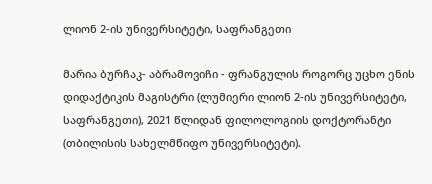ლიონ 2-ის უნივერსიტეტი, საფრანგეთი

მარია ბურჩაკ- აბრამოვიჩი - ფრანგულის როგორც უცხო ენის დიდაქტიკის მაგისტრი (ლუმიერი ლიონ 2-ის უნივერსიტეტი, საფრანგეთი), 2021 წლიდან ფილოლოგიის დოქტორანტი (თბილისის სახელმწიფო უნივერსიტეტი).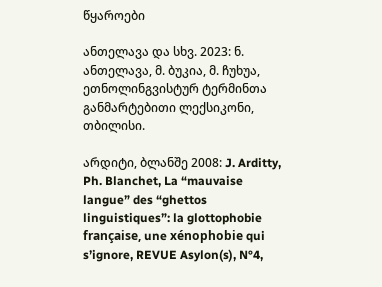წყაროები

ანთელავა და სხვ. 2023: ნ. ანთელავა, მ. ბუკია, მ. ჩუხუა, ეთნოლინგვისტურ ტერმინთა განმარტებითი ლექსიკონი, თბილისი.

არდიტი, ბლანშე 2008: J. Arditty, Ph. Blanchet, La “mauvaise langue” des “ghettos linguistiques”: la glottophobie française, une xénophobie qui s’ignore, REVUE Asylon(s), N°4,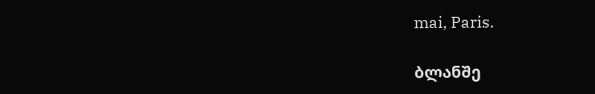mai, Paris.

ბლანშე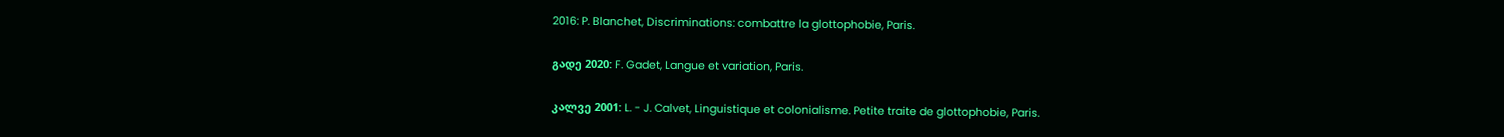2016: P. Blanchet, Discriminations: combattre la glottophobie, Paris.

გადე 2020: F. Gadet, Langue et variation, Paris.

კალვე 2001: L. - J. Calvet, Linguistique et colonialisme. Petite traite de glottophobie, Paris.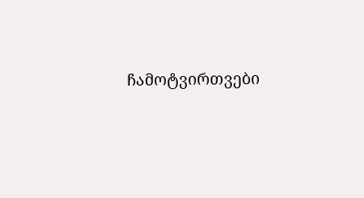ჩამოტვირთვები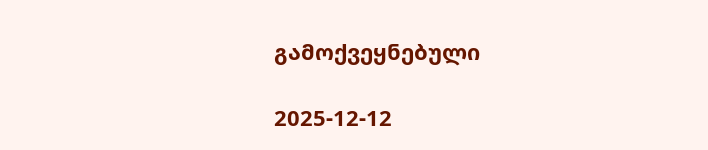გამოქვეყნებული

2025-12-12